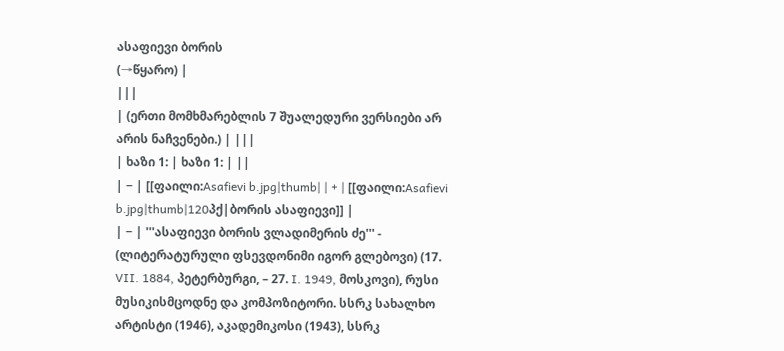ასაფიევი ბორის
(→წყარო) |
|||
| (ერთი მომხმარებლის 7 შუალედური ვერსიები არ არის ნაჩვენები.) | |||
| ხაზი 1: | ხაზი 1: | ||
| − | [[ფაილი:Asafievi b.jpg|thumb| | + | [[ფაილი:Asafievi b.jpg|thumb|120პქ|ბორის ასაფიევი]] |
| − | '''ასაფიევი ბორის ვლადიმერის ძე''' - (ლიტერატურული ფსევდონიმი იგორ გლებოვი) (17. VII. 1884, პეტერბურგი, – 27. I. 1949, მოსკოვი), რუსი მუსიკისმცოდნე და კომპოზიტორი. სსრკ სახალხო არტისტი (1946), აკადემიკოსი (1943), სსრკ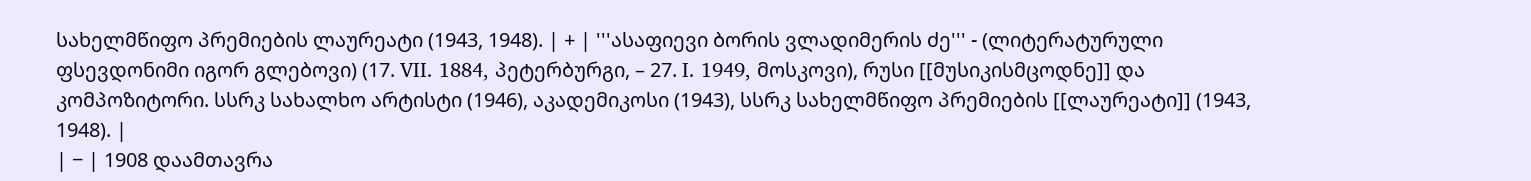სახელმწიფო პრემიების ლაურეატი (1943, 1948). | + | '''ასაფიევი ბორის ვლადიმერის ძე''' - (ლიტერატურული ფსევდონიმი იგორ გლებოვი) (17. VII. 1884, პეტერბურგი, – 27. I. 1949, მოსკოვი), რუსი [[მუსიკისმცოდნე]] და კომპოზიტორი. სსრკ სახალხო არტისტი (1946), აკადემიკოსი (1943), სსრკ სახელმწიფო პრემიების [[ლაურეატი]] (1943, 1948). |
| − | 1908 დაამთავრა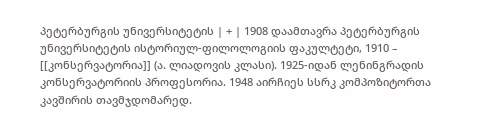პეტერბურგის უნივერსიტეტის | + | 1908 დაამთავრა პეტერბურგის უნივერსიტეტის ისტორიულ-ფილოლოგიის ფაკულტეტი, 1910 – [[კონსერვატორია]] (ა. ლიადოვის კლასი). 1925-იდან ლენინგრადის კონსერვატორიის პროფესორია. 1948 აირჩიეს სსრკ კომპოზიტორთა კავშირის თავმჯდომარედ.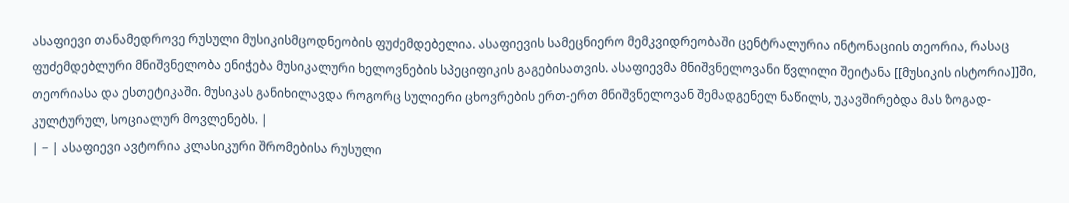ასაფიევი თანამედროვე რუსული მუსიკისმცოდნეობის ფუძემდებელია. ასაფიევის სამეცნიერო მემკვიდრეობაში ცენტრალურია ინტონაციის თეორია, რასაც ფუძემდებლური მნიშვნელობა ენიჭება მუსიკალური ხელოვნების სპეციფიკის გაგებისათვის. ასაფიევმა მნიშვნელოვანი წვლილი შეიტანა [[მუსიკის ისტორია]]ში, თეორიასა და ესთეტიკაში. მუსიკას განიხილავდა როგორც სულიერი ცხოვრების ერთ-ერთ მნიშვნელოვან შემადგენელ ნაწილს, უკავშირებდა მას ზოგად-კულტურულ, სოციალურ მოვლენებს. |
| − | ასაფიევი ავტორია კლასიკური შრომებისა რუსული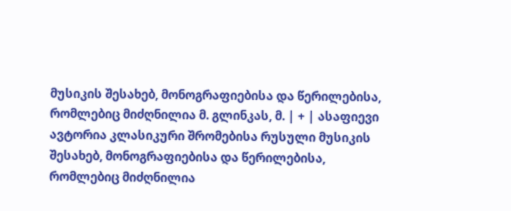მუსიკის შესახებ, მონოგრაფიებისა და წერილებისა, რომლებიც მიძღნილია მ. გლინკას, მ. | + | ასაფიევი ავტორია კლასიკური შრომებისა რუსული მუსიკის შესახებ, მონოგრაფიებისა და წერილებისა, რომლებიც მიძღნილია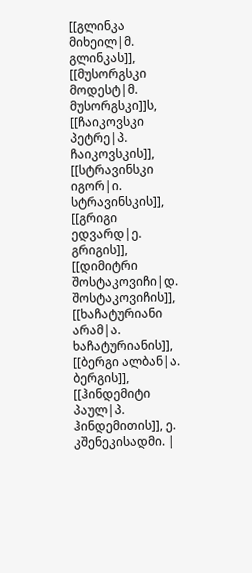[[გლინკა მიხეილ|მ. გლინკას]], [[მუსორგსკი მოდესტ|მ. მუსორგსკი]]ს, [[ჩაიკოვსკი პეტრე|პ. ჩაიკოვსკის]], [[სტრავინსკი იგორ|ი. სტრავინსკის]], [[გრიგი ედვარდ|ე. გრიგის]], [[დიმიტრი შოსტაკოვიჩი|დ. შოსტაკოვიჩის]], [[ხაჩატურიანი არამ|ა. ხაჩატურიანის]], [[ბერგი ალბან|ა. ბერგის]], [[ჰინდემიტი პაულ|პ. ჰინდემითის]], ე. კშენეკისადმი. |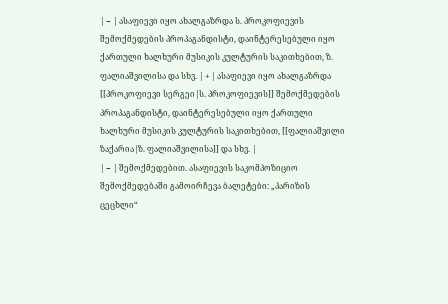| − | ასაფიევი იყო ახალგაზრდა ს. პროკოფიევის შემოქმედების პროპაგანდისტი, დაინტერესებული იყო ქართული ხალხური მუსიკის კულტურის საკითხებით, ზ. ფალიაშვილისა და სხვ. | + | ასაფიევი იყო ახალგაზრდა [[პროკოფიევი სერგეი|ს. პროკოფიევის]] შემოქმედების პროპაგანდისტი, დაინტერესებული იყო ქართული ხალხური მუსიკის კულტურის საკითხებით, [[ფალიაშვილი ზაქარია|ზ. ფალიაშვილისა]] და სხვ. |
| − | შემოქმედებით. ასაფიევის საკომპოზიციო შემოქმედებაში გამოირჩევა ბალეტები: „პარიზის ცეცხლი“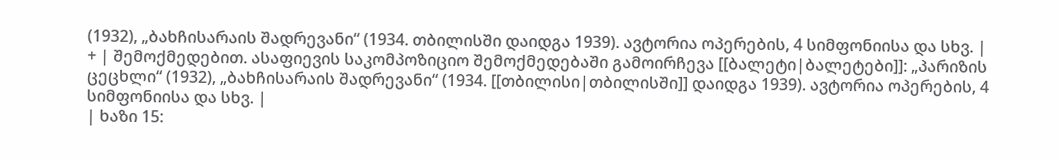(1932), „ბახჩისარაის შადრევანი“ (1934. თბილისში დაიდგა 1939). ავტორია ოპერების, 4 სიმფონიისა და სხვ. | + | შემოქმედებით. ასაფიევის საკომპოზიციო შემოქმედებაში გამოირჩევა [[ბალეტი|ბალეტები]]: „პარიზის ცეცხლი“ (1932), „ბახჩისარაის შადრევანი“ (1934. [[თბილისი|თბილისში]] დაიდგა 1939). ავტორია ოპერების, 4 სიმფონიისა და სხვ. |
| ხაზი 15: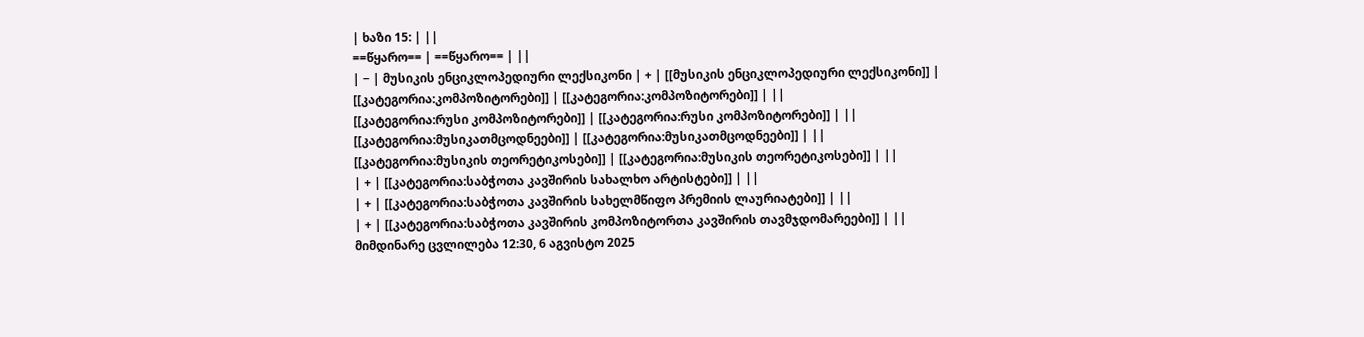| ხაზი 15: | ||
==წყარო== | ==წყარო== | ||
| − | მუსიკის ენციკლოპედიური ლექსიკონი | + | [[მუსიკის ენციკლოპედიური ლექსიკონი]] |
[[კატეგორია:კომპოზიტორები]] | [[კატეგორია:კომპოზიტორები]] | ||
[[კატეგორია:რუსი კომპოზიტორები]] | [[კატეგორია:რუსი კომპოზიტორები]] | ||
[[კატეგორია:მუსიკათმცოდნეები]] | [[კატეგორია:მუსიკათმცოდნეები]] | ||
[[კატეგორია:მუსიკის თეორეტიკოსები]] | [[კატეგორია:მუსიკის თეორეტიკოსები]] | ||
| + | [[კატეგორია:საბჭოთა კავშირის სახალხო არტისტები]] | ||
| + | [[კატეგორია:საბჭოთა კავშირის სახელმწიფო პრემიის ლაურიატები]] | ||
| + | [[კატეგორია:საბჭოთა კავშირის კომპოზიტორთა კავშირის თავმჯდომარეები]] | ||
მიმდინარე ცვლილება 12:30, 6 აგვისტო 2025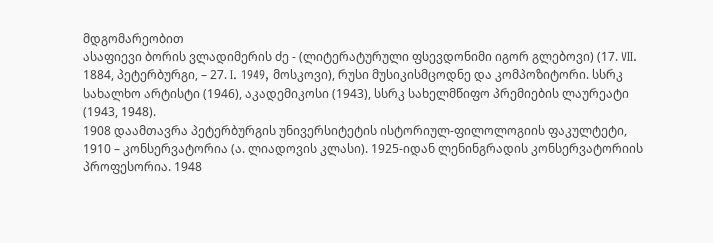მდგომარეობით
ასაფიევი ბორის ვლადიმერის ძე - (ლიტერატურული ფსევდონიმი იგორ გლებოვი) (17. VII. 1884, პეტერბურგი, – 27. I. 1949, მოსკოვი), რუსი მუსიკისმცოდნე და კომპოზიტორი. სსრკ სახალხო არტისტი (1946), აკადემიკოსი (1943), სსრკ სახელმწიფო პრემიების ლაურეატი (1943, 1948).
1908 დაამთავრა პეტერბურგის უნივერსიტეტის ისტორიულ-ფილოლოგიის ფაკულტეტი, 1910 – კონსერვატორია (ა. ლიადოვის კლასი). 1925-იდან ლენინგრადის კონსერვატორიის პროფესორია. 1948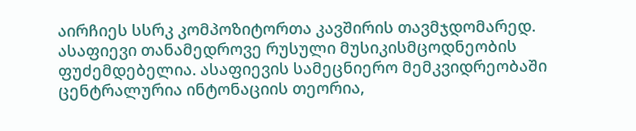აირჩიეს სსრკ კომპოზიტორთა კავშირის თავმჯდომარედ. ასაფიევი თანამედროვე რუსული მუსიკისმცოდნეობის ფუძემდებელია. ასაფიევის სამეცნიერო მემკვიდრეობაში ცენტრალურია ინტონაციის თეორია,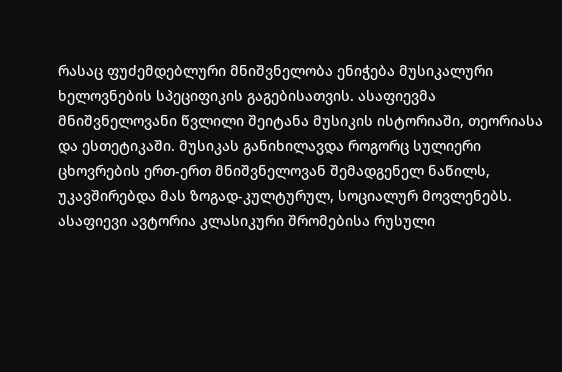რასაც ფუძემდებლური მნიშვნელობა ენიჭება მუსიკალური ხელოვნების სპეციფიკის გაგებისათვის. ასაფიევმა მნიშვნელოვანი წვლილი შეიტანა მუსიკის ისტორიაში, თეორიასა და ესთეტიკაში. მუსიკას განიხილავდა როგორც სულიერი ცხოვრების ერთ-ერთ მნიშვნელოვან შემადგენელ ნაწილს, უკავშირებდა მას ზოგად-კულტურულ, სოციალურ მოვლენებს.
ასაფიევი ავტორია კლასიკური შრომებისა რუსული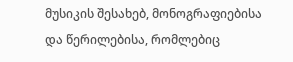მუსიკის შესახებ, მონოგრაფიებისა და წერილებისა, რომლებიც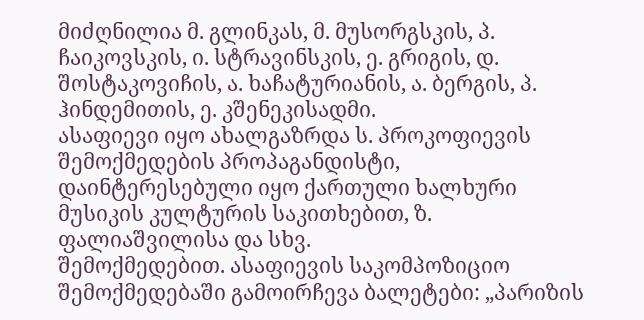მიძღნილია მ. გლინკას, მ. მუსორგსკის, პ. ჩაიკოვსკის, ი. სტრავინსკის, ე. გრიგის, დ. შოსტაკოვიჩის, ა. ხაჩატურიანის, ა. ბერგის, პ. ჰინდემითის, ე. კშენეკისადმი.
ასაფიევი იყო ახალგაზრდა ს. პროკოფიევის შემოქმედების პროპაგანდისტი, დაინტერესებული იყო ქართული ხალხური მუსიკის კულტურის საკითხებით, ზ. ფალიაშვილისა და სხვ.
შემოქმედებით. ასაფიევის საკომპოზიციო შემოქმედებაში გამოირჩევა ბალეტები: „პარიზის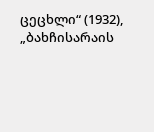ცეცხლი“ (1932), „ბახჩისარაის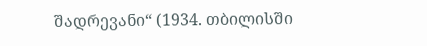შადრევანი“ (1934. თბილისში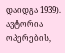დაიდგა 1939). ავტორია ოპერების,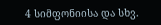4 სიმფონიისა და სხვ.